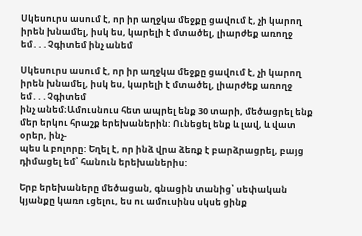Սկեսուրս ասում է, որ իր աղջկա մեջքը ցավում է, չի կարող իրեն խնամել, իսկ ես, կարելի է մտածել, լիարժեք առողջ եմ․․․Չգիտեմ ինչ անեմ

Սկեսուրս ասում է, որ իր աղջկա մեջքը ցավում է, չի կարող իրեն խնամել, իսկ ես, կարելի է մտածել, լիարժեք առողջ եմ․․․Չգիտեմ
ինչ անեմ։Ամուսնուս հետ ապրել ենք 30 տարի, մեծացրել ենք մեր երկու հրաշք երեխաներին: Ունեցել ենք և լավ, և վատ օրեր, ինչ-
պես և բոլորը: Եղել է, որ ինձ վրա ձեռք է բարձրացրել, բայց դիմացել եմ՝ հանուն երեխաներիս:

Երբ երեխաները մեծացան, գնացին տանից՝ սեփական կյանքը կառո ւցելու, ես ու ամուսինս սկսե ցինք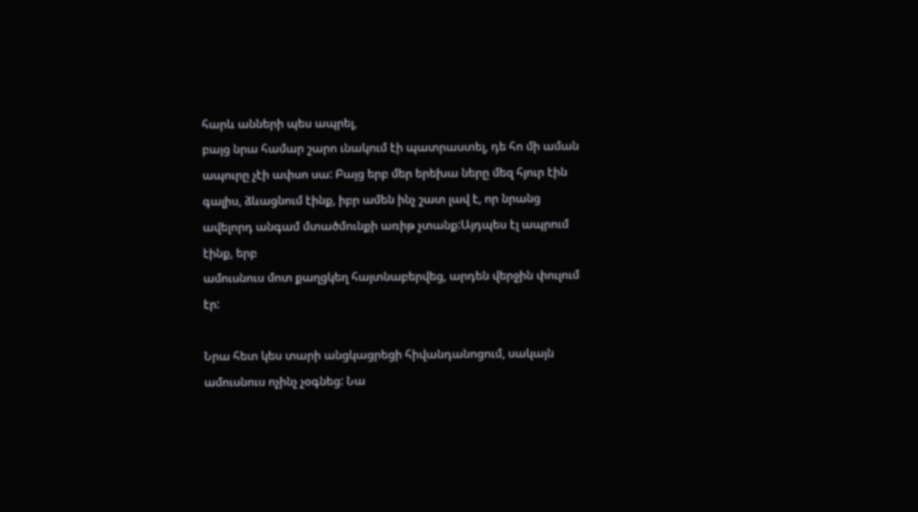հարև անների պես ապրել,
բայց նրա համար շարո ւնակում էի պատրաստել, դե հո մի աման ապուրը չէի ափսո սա: Բայց երբ մեր երեխա ները մեզ հյուր էին
գալիս, ձևացնում էինք, իբր ամեն ինչ շատ լավ է, որ նրանց ավելորդ անգամ մտածմունքի առիթ չտանք:Այդպես էլ ապրում էինք, երբ
ամուսնուս մոտ քաղցկեղ հայտնաբերվեց, արդեն վերջին փուլում էր:

Նրա հետ կես տարի անցկացրեցի հիվանդանոցում, սակայն ամուսնուս ոչինչ չօգնեց: Նա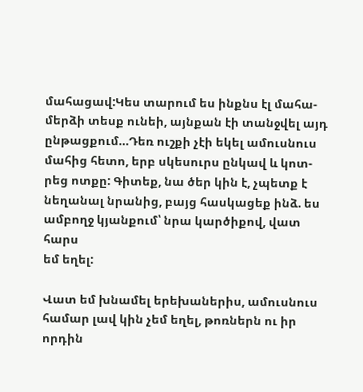մահացավ:Կես տարում ես ինքնս էլ մահա-
մերձի տեսք ունեի, այնքան էի տանջվել այդ ընթացքում…Դեռ ուշքի չէի եկել ամուսնուս մահից հետո, երբ սկեսուրս ընկավ և կոտ-
րեց ոտքը: Գիտեք, նա ծեր կին է, չպետք է նեղանալ նրանից, բայց հասկացեք ինձ. ես ամբողջ կյանքում՝ նրա կարծիքով, վատ հարս
եմ եղել:

Վատ եմ խնամել երեխաներիս, ամուսնուս համար լավ կին չեմ եղել, թոռներն ու իր որդին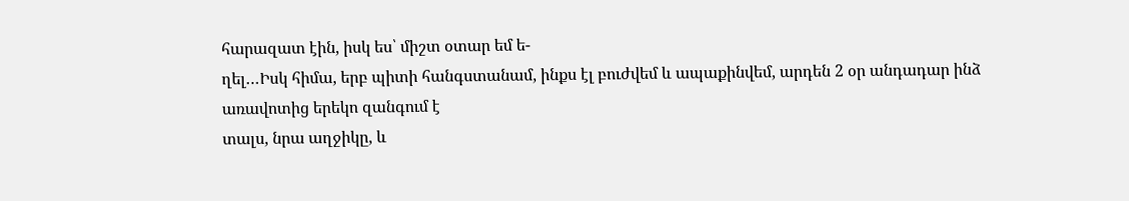հարազատ էին, իսկ ես՝ միշտ օտար եմ ե-
ղել…Իսկ հիմա, երբ պիտի հանգստանամ, ինքս էլ բուժվեմ և ապաքինվեմ, արդեն 2 օր անդադար ինձ առավոտից երեկո զանգում է
տալս, նրա աղջիկը, և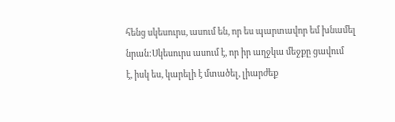հենց սկեսուրս, ասում են, որ ես պարտավոր եմ խնամել նրան:Սկեսուրս ասում է, որ իր աղջկա մեջքը ցավում
է, իսկ ես, կարելի է մտածել, լիարժեք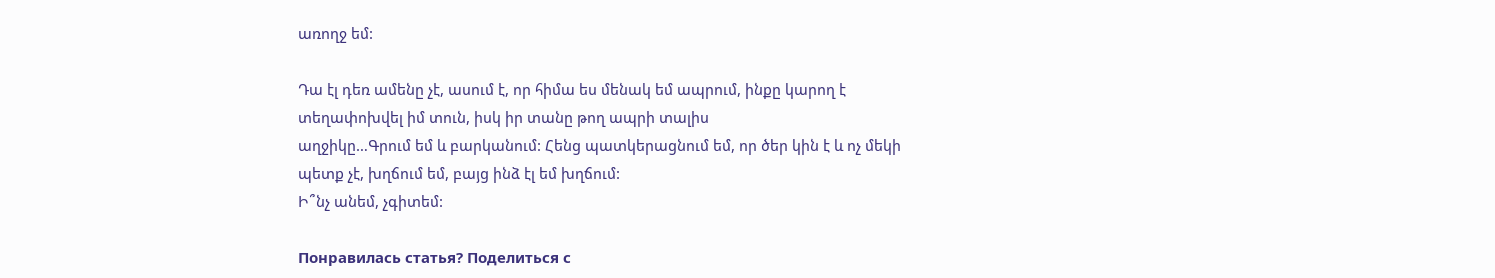առողջ եմ:

Դա էլ դեռ ամենը չէ, ասում է, որ հիմա ես մենակ եմ ապրում, ինքը կարող է տեղափոխվել իմ տուն, իսկ իր տանը թող ապրի տալիս
աղջիկը…Գրում եմ և բարկանում: Հենց պատկերացնում եմ, որ ծեր կին է և ոչ մեկի պետք չէ, խղճում եմ, բայց ինձ էլ եմ խղճում:
Ի՞նչ անեմ, չգիտեմ:

Понравилась статья? Поделиться с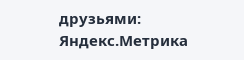друзьями:
Яндекс.Метрика